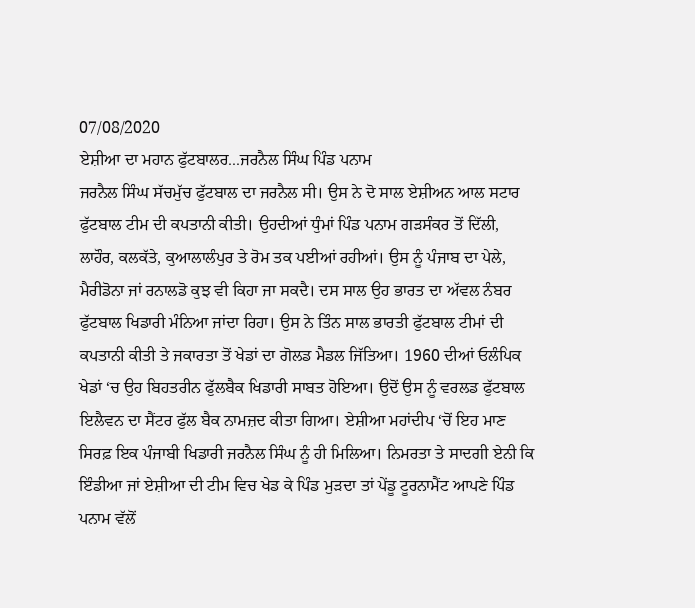07/08/2020
ਏਸ਼ੀਆ ਦਾ ਮਹਾਨ ਫੁੱਟਬਾਲਰ...ਜਰਨੈਲ ਸਿੰਘ ਪਿੰਡ ਪਨਾਮ
ਜਰਨੈਲ ਸਿੰਘ ਸੱਚਮੁੱਚ ਫੁੱਟਬਾਲ ਦਾ ਜਰਨੈਲ ਸੀ। ਉਸ ਨੇ ਦੋ ਸਾਲ ਏਸ਼ੀਅਨ ਆਲ ਸਟਾਰ ਫੁੱਟਬਾਲ ਟੀਮ ਦੀ ਕਪਤਾਨੀ ਕੀਤੀ। ਉਹਦੀਆਂ ਧੁੰਮਾਂ ਪਿੰਡ ਪਨਾਮ ਗੜਸੰਕਰ ਤੋਂ ਦਿੱਲੀ, ਲਾਹੌਰ, ਕਲਕੱਤੇ, ਕੁਆਲਾਲੰਪੁਰ ਤੇ ਰੋਮ ਤਕ ਪਈਆਂ ਰਹੀਆਂ। ਉਸ ਨੂੰ ਪੰਜਾਬ ਦਾ ਪੇਲੇ, ਮੈਰੀਡੋਨਾ ਜਾਂ ਰਨਾਲਡੋ ਕੁਝ ਵੀ ਕਿਹਾ ਜਾ ਸਕਦੈ। ਦਸ ਸਾਲ ਉਹ ਭਾਰਤ ਦਾ ਅੱਵਲ ਨੰਬਰ ਫੁੱਟਬਾਲ ਖਿਡਾਰੀ ਮੰਨਿਆ ਜਾਂਦਾ ਰਿਹਾ। ਉਸ ਨੇ ਤਿੰਨ ਸਾਲ ਭਾਰਤੀ ਫੁੱਟਬਾਲ ਟੀਮਾਂ ਦੀ ਕਪਤਾਨੀ ਕੀਤੀ ਤੇ ਜਕਾਰਤਾ ਤੋਂ ਖੇਡਾਂ ਦਾ ਗੋਲਡ ਮੈਡਲ ਜਿੱਤਿਆ। 1960 ਦੀਆਂ ਓਲੰਪਿਕ ਖੇਡਾਂ ‘ਚ ਉਹ ਬਿਹਤਰੀਨ ਫੁੱਲਬੈਕ ਖਿਡਾਰੀ ਸਾਬਤ ਹੋਇਆ। ਉਦੋਂ ਉਸ ਨੂੰ ਵਰਲਡ ਫੁੱਟਬਾਲ ਇਲੈਵਨ ਦਾ ਸੈਂਟਰ ਫੁੱਲ ਬੈਕ ਨਾਮਜ਼ਦ ਕੀਤਾ ਗਿਆ। ਏਸ਼ੀਆ ਮਹਾਂਦੀਪ ‘ਚੋਂ ਇਹ ਮਾਣ ਸਿਰਫ਼ ਇਕ ਪੰਜਾਬੀ ਖਿਡਾਰੀ ਜਰਨੈਲ ਸਿੰਘ ਨੂੰ ਹੀ ਮਿਲਿਆ। ਨਿਮਰਤਾ ਤੇ ਸਾਦਗੀ ਏਨੀ ਕਿ ਇੰਡੀਆ ਜਾਂ ਏਸ਼ੀਆ ਦੀ ਟੀਮ ਵਿਚ ਖੇਡ ਕੇ ਪਿੰਡ ਮੁੜਦਾ ਤਾਂ ਪੇਂਡੂ ਟੂਰਨਾਮੈਂਟ ਆਪਣੇ ਪਿੰਡ ਪਨਾਮ ਵੱਲੋਂ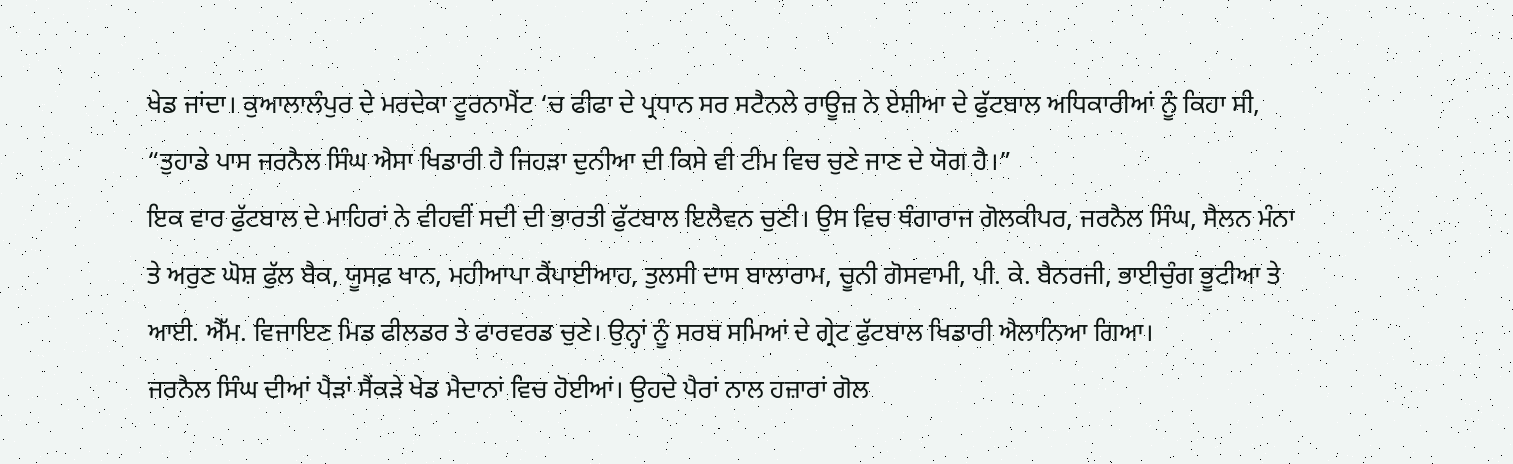ਖੇਡ ਜਾਂਦਾ। ਕੁਆਲਾਲੰਪੁਰ ਦੇ ਮਰਦੇਕਾ ਟੂਰਨਾਮੈਂਟ ‘ਚ ਫੀਫਾ ਦੇ ਪ੍ਰਧਾਨ ਸਰ ਸਟੈਨਲੇ ਰਾਊਜ਼ ਨੇ ਏਸ਼ੀਆ ਦੇ ਫੁੱਟਬਾਲ ਅਧਿਕਾਰੀਆਂ ਨੂੰ ਕਿਹਾ ਸੀ, “ਤੁਹਾਡੇ ਪਾਸ ਜਰਨੈਲ ਸਿੰਘ ਐਸਾ ਖਿਡਾਰੀ ਹੈ ਜਿਹੜਾ ਦੁਨੀਆ ਦੀ ਕਿਸੇ ਵੀ ਟੀਮ ਵਿਚ ਚੁਣੇ ਜਾਣ ਦੇ ਯੋਗ ਹੈ।”
ਇਕ ਵਾਰ ਫੁੱਟਬਾਲ ਦੇ ਮਾਹਿਰਾਂ ਨੇ ਵੀਹਵੀਂ ਸਦੀ ਦੀ ਭਾਰਤੀ ਫੁੱਟਬਾਲ ਇਲੈਵਨ ਚੁਣੀ। ਉਸ ਵਿਚ ਥੰਗਾਰਾਜ ਗੋਲਕੀਪਰ, ਜਰਨੈਲ ਸਿੰਘ, ਸੈਲਨ ਮੰਨਾ ਤੇ ਅਰੁਣ ਘੋਸ਼ ਫੁੱਲ ਬੈਕ, ਯੂਸਫ਼ ਖਾਨ, ਮਹੀਆਪਾ ਕੈਂਪਾਈਆਹ, ਤੁਲਸੀ ਦਾਸ ਬਾਲਾਰਾਮ, ਚੂਨੀ ਗੋਸਵਾਮੀ, ਪੀ. ਕੇ. ਬੈਨਰਜੀ, ਭਾਈਚੁੰਗ ਭੂਟੀਆ ਤੇ ਆਈ. ਐੱਮ. ਵਿਜਾਇਣ ਮਿਡ ਫੀਲਡਰ ਤੇ ਫਾਰਵਰਡ ਚੁਣੇ। ਉਨ੍ਹਾਂ ਨੂੰ ਸਰਬ ਸਮਿਆਂ ਦੇ ਗ੍ਰੇਟ ਫੁੱਟਬਾਲ ਖਿਡਾਰੀ ਐਲਾਨਿਆ ਗਿਆ।
ਜਰਨੈਲ ਸਿੰਘ ਦੀਆਂ ਪੈੜਾਂ ਸੈਂਕੜੇ ਖੇਡ ਮੈਦਾਨਾਂ ਵਿਚ ਹੋਈਆਂ। ਉਹਦੇ ਪੈਰਾਂ ਨਾਲ ਹਜ਼ਾਰਾਂ ਗੋਲ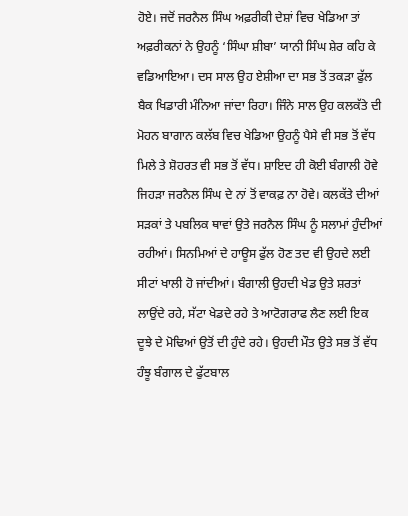ਹੋਏ। ਜਦੋਂ ਜਰਨੈਲ ਸਿੰਘ ਅਫ਼ਰੀਕੀ ਦੇਸ਼ਾਂ ਵਿਚ ਖੇਡਿਆ ਤਾਂ ਅਫ਼ਰੀਕਨਾਂ ਨੇ ਉਹਨੂੰ ‘ਸਿੰਘਾ ਸ਼ੀਬਾ’ ਯਾਨੀ ਸਿੰਘ ਸ਼ੇਰ ਕਹਿ ਕੇ ਵਡਿਆਇਆ। ਦਸ ਸਾਲ ਉਹ ਏਸ਼ੀਆ ਦਾ ਸਭ ਤੋਂ ਤਕੜਾ ਫੁੱਲ ਬੈਕ ਖਿਡਾਰੀ ਮੰਨਿਆ ਜਾਂਦਾ ਰਿਹਾ। ਜਿੰਨੇ ਸਾਲ ਉਹ ਕਲਕੱਤੇ ਦੀ ਮੋਹਨ ਬਾਗਾਨ ਕਲੱਬ ਵਿਚ ਖੇਡਿਆ ਉਹਨੂੰ ਪੈਸੇ ਵੀ ਸਭ ਤੋਂ ਵੱਧ ਮਿਲੇ ਤੇ ਸ਼ੋਹਰਤ ਵੀ ਸਭ ਤੋਂ ਵੱਧ। ਸ਼ਾਇਦ ਹੀ ਕੋਈ ਬੰਗਾਲੀ ਹੋਵੇ ਜਿਹੜਾ ਜਰਨੈਲ ਸਿੰਘ ਦੇ ਨਾਂ ਤੋਂ ਵਾਕਫ਼ ਨਾ ਹੋਵੇ। ਕਲਕੱਤੇ ਦੀਆਂ ਸੜਕਾਂ ਤੇ ਪਬਲਿਕ ਥਾਵਾਂ ਉਤੇ ਜਰਨੈਲ ਸਿੰਘ ਨੂੰ ਸਲਾਮਾਂ ਹੁੰਦੀਆਂ ਰਹੀਆਂ। ਸਿਨਮਿਆਂ ਦੇ ਹਾਊਸ ਫੁੱਲ ਹੋਣ ਤਦ ਵੀ ਉਹਦੇ ਲਈ ਸੀਟਾਂ ਖਾਲੀ ਹੋ ਜਾਂਦੀਆਂ। ਬੰਗਾਲੀ ਉਹਦੀ ਖੇਡ ਉਤੇ ਸ਼ਰਤਾਂ ਲਾਉਂਦੇ ਰਹੇ, ਸੱਟਾ ਖੇਡਦੇ ਰਹੇ ਤੇ ਆਟੋਗਰਾਫ ਲੈਣ ਲਈ ਇਕ ਦੂਝੇ ਦੇ ਮੋਢਿਆਂ ਉਤੋਂ ਦੀ ਹੁੰਦੇ ਰਹੇ। ਉਹਦੀ ਮੌਤ ਉਤੇ ਸਭ ਤੋਂ ਵੱਧ ਹੰਝੂ ਬੰਗਾਲ ਦੇ ਫੁੱਟਬਾਲ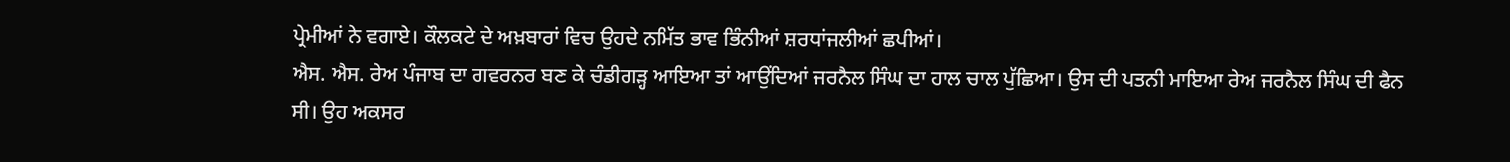ਪ੍ਰੇਮੀਆਂ ਨੇ ਵਗਾਏ। ਕੌਲਕਟੇ ਦੇ ਅਖ਼ਬਾਰਾਂ ਵਿਚ ਉਹਦੇ ਨਮਿੱਤ ਭਾਵ ਭਿੰਨੀਆਂ ਸ਼ਰਧਾਂਜਲੀਆਂ ਛਪੀਆਂ।
ਐਸ. ਐਸ. ਰੇਅ ਪੰਜਾਬ ਦਾ ਗਵਰਨਰ ਬਣ ਕੇ ਚੰਡੀਗੜ੍ਹ ਆਇਆ ਤਾਂ ਆਉਂਦਿਆਂ ਜਰਨੈਲ ਸਿੰਘ ਦਾ ਹਾਲ ਚਾਲ ਪੁੱਛਿਆ। ਉਸ ਦੀ ਪਤਨੀ ਮਾਇਆ ਰੇਅ ਜਰਨੈਲ ਸਿੰਘ ਦੀ ਫੈਨ ਸੀ। ਉਹ ਅਕਸਰ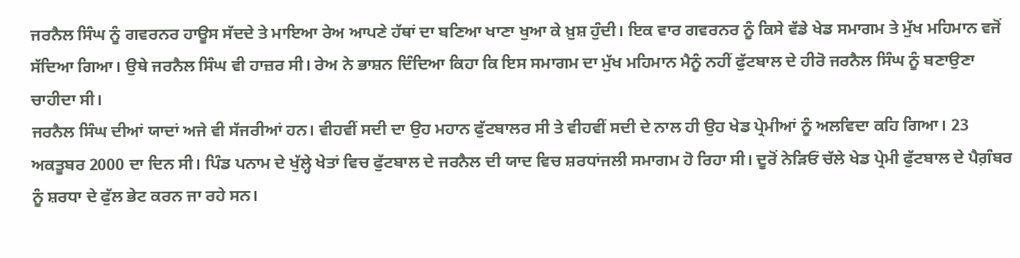ਜਰਨੈਲ ਸਿੰਘ ਨੂੰ ਗਵਰਨਰ ਹਾਊਸ ਸੱਦਦੇ ਤੇ ਮਾਇਆ ਰੇਅ ਆਪਣੇ ਹੱਥਾਂ ਦਾ ਬਣਿਆ ਖਾਣਾ ਖੁਆ ਕੇ ਖ਼ੁਸ਼ ਹੁੰਦੀ। ਇਕ ਵਾਰ ਗਵਰਨਰ ਨੂੰ ਕਿਸੇ ਵੱਡੇ ਖੇਡ ਸਮਾਗਮ ਤੇ ਮੁੱਖ ਮਹਿਮਾਨ ਵਜੋਂ ਸੱਦਿਆ ਗਿਆ। ਉਥੇ ਜਰਨੈਲ ਸਿੰਘ ਵੀ ਹਾਜ਼ਰ ਸੀ। ਰੇਅ ਨੇ ਭਾਸ਼ਨ ਦਿੰਦਿਆ ਕਿਹਾ ਕਿ ਇਸ ਸਮਾਗਮ ਦਾ ਮੁੱਖ ਮਹਿਮਾਨ ਮੈਨੂੰ ਨਹੀਂ ਫੁੱਟਬਾਲ ਦੇ ਹੀਰੋ ਜਰਨੈਲ ਸਿੰਘ ਨੂੰ ਬਣਾਉਣਾ ਚਾਹੀਦਾ ਸੀ।
ਜਰਨੈਲ ਸਿੰਘ ਦੀਆਂ ਯਾਦਾਂ ਅਜੇ ਵੀ ਸੱਜਰੀਆਂ ਹਨ। ਵੀਹਵੀਂ ਸਦੀ ਦਾ ਉਹ ਮਹਾਨ ਫੁੱਟਬਾਲਰ ਸੀ ਤੇ ਵੀਹਵੀਂ ਸਦੀ ਦੇ ਨਾਲ ਹੀ ਉਹ ਖੇਡ ਪ੍ਰੇਮੀਆਂ ਨੂੰ ਅਲਵਿਦਾ ਕਹਿ ਗਿਆ। 23 ਅਕਤੂਬਰ 2000 ਦਾ ਦਿਨ ਸੀ। ਪਿੰਡ ਪਨਾਮ ਦੇ ਖੁੱਲ੍ਹੇ ਖੇਤਾਂ ਵਿਚ ਫੁੱਟਬਾਲ ਦੇ ਜਰਨੈਲ ਦੀ ਯਾਦ ਵਿਚ ਸ਼ਰਧਾਂਜਲੀ ਸਮਾਗਮ ਹੋ ਰਿਹਾ ਸੀ। ਦੂਰੋਂ ਨੇੜਿਓਂ ਚੱਲੇ ਖੇਡ ਪ੍ਰੇਮੀ ਫੁੱਟਬਾਲ ਦੇ ਪੈਗ਼ੰਬਰ ਨੂੰ ਸ਼ਰਧਾ ਦੇ ਫੁੱਲ ਭੇਟ ਕਰਨ ਜਾ ਰਹੇ ਸਨ।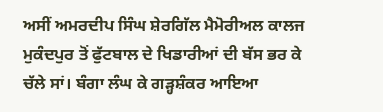ਅਸੀਂ ਅਮਰਦੀਪ ਸਿੰਘ ਸ਼ੇਰਗਿੱਲ ਮੈਮੋਰੀਅਲ ਕਾਲਜ ਮੁਕੰਦਪੁਰ ਤੋਂ ਫੁੱਟਬਾਲ ਦੇ ਖਿਡਾਰੀਆਂ ਦੀ ਬੱਸ ਭਰ ਕੇ ਚੱਲੇ ਸਾਂ। ਬੰਗਾ ਲੰਘ ਕੇ ਗੜ੍ਹਸ਼ੰਕਰ ਆਇਆ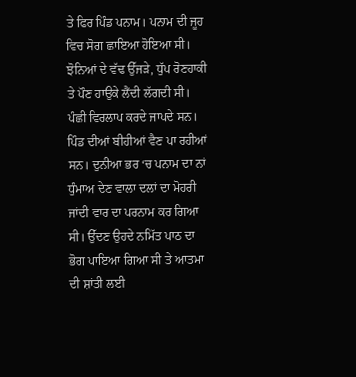ਤੇ ਫਿਰ ਪਿੰਡ ਪਨਾਮ। ਪਨਾਮ ਦੀ ਜੂਹ ਵਿਚ ਸੋਗ ਛਾਇਆ ਹੋਇਆ ਸੀ। ਝੋਨਿਆਂ ਦੇ ਵੱਢ ਉੱਜੜੇ, ਧੁੱਪ ਰੋਣਹਾਕੀ ਤੇ ਪੌਣ ਹਾਉਕੇ ਲੈਂਦੀ ਲੱਗਦੀ ਸੀ। ਪੰਛੀ ਵਿਰਲਾਪ ਕਰਦੇ ਜਾਪਦੇ ਸਨ। ਪਿੰਡ ਦੀਆਂ ਬੀਹੀਆਂ ਵੈਣ ਪਾ ਰਹੀਆਂ ਸਨ। ਦੁਨੀਆ ਭਰ ‘ਚ ਪਨਾਮ ਦਾ ਨਾਂ ਧੁੰਮਾਅ ਦੇਣ ਵਾਲਾ ਦਲਾਂ ਦਾ ਮੋਹਰੀ ਜਾਂਦੀ ਵਾਰ ਦਾ ਪਰਨਾਮ ਕਰ ਗਿਆ ਸੀ। ਉੱਦਣ ਉਹਦੇ ਨਮਿੱਤ ਪਾਠ ਦਾ ਭੋਗ ਪਾਇਆ ਗਿਆ ਸੀ ਤੇ ਆਤਮਾ ਦੀ ਸ਼ਾਂਤੀ ਲਈ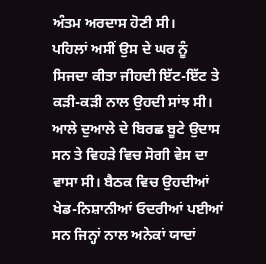ਅੰਤਮ ਅਰਦਾਸ ਹੋਣੀ ਸੀ।
ਪਹਿਲਾਂ ਅਸੀਂ ਉਸ ਦੇ ਘਰ ਨੂੰ ਸਿਜਦਾ ਕੀਤਾ ਜੀਹਦੀ ਇੱਟ-ਇੱਟ ਤੇ ਕੜੀ-ਕੜੀ ਨਾਲ ਉਹਦੀ ਸਾਂਝ ਸੀ। ਆਲੇ ਦੁਆਲੇ ਦੇ ਬਿਰਛ ਬੂਟੇ ਉਦਾਸ ਸਨ ਤੇ ਵਿਹੜੇ ਵਿਚ ਸੋਗੀ ਵੇਸ ਦਾ ਵਾਸਾ ਸੀ। ਬੈਠਕ ਵਿਚ ਉਹਦੀਆਂ ਖੇਡ-ਨਿਸ਼ਾਨੀਆਂ ਓਦਰੀਆਂ ਪਈਆਂ ਸਨ ਜਿਨ੍ਹਾਂ ਨਾਲ ਅਨੇਕਾਂ ਯਾਦਾਂ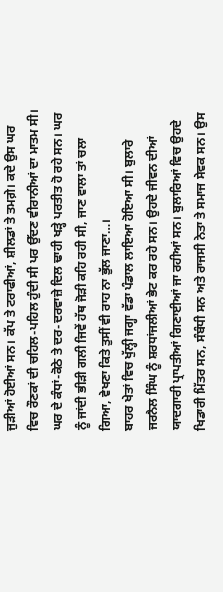ਜੁੜੀਆਂ ਹੋਈਆਂ ਸਨ। ਕੱਪ ਤੇ ਟਰਾਫੀਆਂ, ਸ਼ੀਲਡਾਂ ਤੇ ਤਮਗ਼ੇ। ਕਦੇ ਉਸ ਘਰ ਵਿਚ ਰੌਣਕਾਂ ਦੀ ਚਹਿਲ-ਪਹਿਲ ਹੁੰਦੀ ਸੀ ਪਰ ਉੱਦਣ ਵੀਰਾਨੀਆਂ ਦਾ ਮਾਤਮ ਸੀ। ਘਰ ਦੇ ਕੰਧਾਂ-ਕੋਠੇ ਤੇ ਦਰ-ਦਰਵਾਜ਼ੇ ਦਿਲ ਢਾਹੀ ਖੜ੍ਹੇ ਪਰਤੀਤ ਹੋ ਰਹੇ ਸਨ। ਘਰ ਨੂੰ ਜਾਂਦੀ ਭੀੜੀ ਗਲੀ ਜਿਵੇਂ ਹੱਥ ਜੋੜੀ ਕਹਿ ਰਹੀ ਸੀ, ਜਾਣ ਵਾਲਾ ਤਾਂ ਚਲਾ ਗਿਆ, ਵੇਖਣਾ ਕਿਤੇ ਤੁਸੀਂ ਵੀ ਰਾਹ ਨਾ ਭੁੱਲ ਜਾਣਾ…।
ਬਾਹਰ ਖੇਤਾਂ ਵਿਚ ਖੁੱਲ੍ਹੀ ਜਗ੍ਹਾ ਵੱਡਾ ਪੰਡਾਲ ਲਾਇਆ ਹੋਇਆ ਸੀ। ਬੁਲਾਰੇ ਜਰਨੈਲ ਸਿੰਘ ਨੂੰ ਸ਼ਰਧਾਂਜਲੀਆਂ ਭੇਟ ਕਰ ਰਹੇ ਸਨ। ਉਹਦੇ ਜੀਵਨ ਦੀਆਂ ਯਾਦਗਾਰੀ ਪ੍ਰਾਪਤੀਆਂ ਗਿਣਾਈਆਂ ਜਾ ਰਹੀਆਂ ਸਨ। ਬੁਲਾਰਿਆਂ ਵਿਚ ਉਹਦੇ ਖਿਡਾਰੀ ਮਿੱਤਰ ਸਨ, ਸੰਬੰਧੀ ਸਨ ਅਤੇ ਰਾਜਸੀ ਨੇਤਾ ਤੇ ਸਮਾਜ ਸੇਵਕ ਸਨ। ਉਸ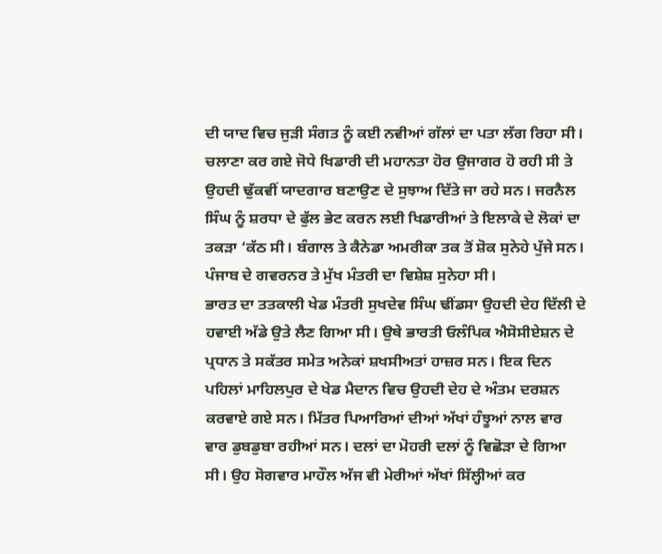ਦੀ ਯਾਦ ਵਿਚ ਜੁੜੀ ਸੰਗਤ ਨੂੰ ਕਈ ਨਵੀਆਂ ਗੱਲਾਂ ਦਾ ਪਤਾ ਲੱਗ ਰਿਹਾ ਸੀ। ਚਲਾਣਾ ਕਰ ਗਏ ਜੋਧੇ ਖਿਡਾਰੀ ਦੀ ਮਹਾਨਤਾ ਹੋਰ ਉਜਾਗਰ ਹੋ ਰਹੀ ਸੀ ਤੇ ਉਹਦੀ ਢੁੱਕਵੀਂ ਯਾਦਗਾਰ ਬਣਾਉਣ ਦੇ ਸੁਝਾਅ ਦਿੱਤੇ ਜਾ ਰਹੇ ਸਨ। ਜਰਨੈਲ ਸਿੰਘ ਨੂੰ ਸ਼ਰਧਾ ਦੇ ਫੁੱਲ ਭੇਟ ਕਰਨ ਲਈ ਖਿਡਾਰੀਆਂ ਤੇ ਇਲਾਕੇ ਦੇ ਲੋਕਾਂ ਦਾ ਤਕੜਾ ‘ਕੱਠ ਸੀ। ਬੰਗਾਲ ਤੇ ਕੈਨੇਡਾ ਅਮਰੀਕਾ ਤਕ ਤੋਂ ਸ਼ੋਕ ਸੁਨੇਹੇ ਪੁੱਜੇ ਸਨ। ਪੰਜਾਬ ਦੇ ਗਵਰਨਰ ਤੇ ਮੁੱਖ ਮੰਤਰੀ ਦਾ ਵਿਸ਼ੇਸ਼ ਸੁਨੇਹਾ ਸੀ।
ਭਾਰਤ ਦਾ ਤਤਕਾਲੀ ਖੇਡ ਮੰਤਰੀ ਸੁਖਦੇਵ ਸਿੰਘ ਢੀਂਡਸਾ ਉਹਦੀ ਦੇਹ ਦਿੱਲੀ ਦੇ ਹਵਾਈ ਅੱਡੇ ਉਤੇ ਲੈਣ ਗਿਆ ਸੀ। ਉਥੇ ਭਾਰਤੀ ਓਲੰਪਿਕ ਐਸੋਸੀਏਸ਼ਨ ਦੇ ਪ੍ਰਧਾਨ ਤੇ ਸਕੱਤਰ ਸਮੇਤ ਅਨੇਕਾਂ ਸ਼ਖਸੀਅਤਾਂ ਹਾਜ਼ਰ ਸਨ। ਇਕ ਦਿਨ ਪਹਿਲਾਂ ਮਾਹਿਲਪੁਰ ਦੇ ਖੇਡ ਮੈਦਾਨ ਵਿਚ ਉਹਦੀ ਦੇਹ ਦੇ ਅੰਤਮ ਦਰਸ਼ਨ ਕਰਵਾਏ ਗਏ ਸਨ। ਮਿੱਤਰ ਪਿਆਰਿਆਂ ਦੀਆਂ ਅੱਖਾਂ ਹੰਝੂਆਂ ਨਾਲ ਵਾਰ ਵਾਰ ਡੁਬਡੁਬਾ ਰਹੀਆਂ ਸਨ। ਦਲਾਂ ਦਾ ਮੋਹਰੀ ਦਲਾਂ ਨੂੰ ਵਿਛੋੜਾ ਦੇ ਗਿਆ ਸੀ। ਉਹ ਸੋਗਵਾਰ ਮਾਹੌਲ ਅੱਜ ਵੀ ਮੇਰੀਆਂ ਅੱਖਾਂ ਸਿੱਲ੍ਹੀਆਂ ਕਰ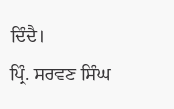ਦਿੰਦੈ।
ਪ੍ਰਿੰ. ਸਰਵਣ ਸਿੰਘ